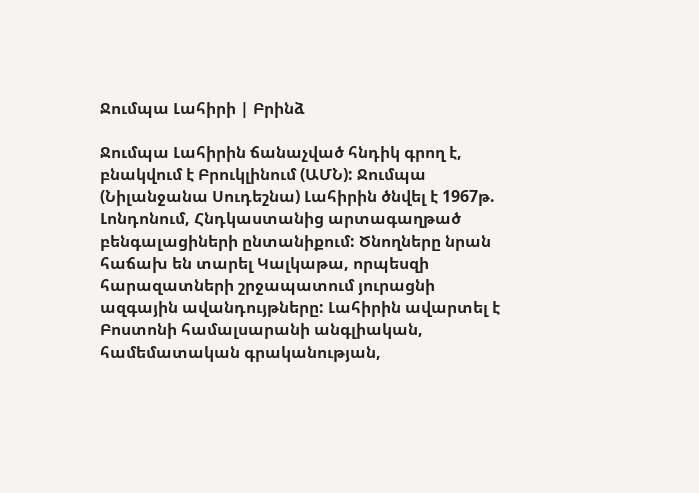Ջումպա Լահիրի | Բրինձ

Ջումպա Լահիրին ճանաչված հնդիկ գրող է, բնակվում է Բրուկլինում (ԱՄՆ): Ջումպա (Նիլանջանա Սուդեշնա) Լահիրին ծնվել է 1967թ. Լոնդոնում, Հնդկաստանից արտագաղթած բենգալացիների ընտանիքում: Ծնողները նրան հաճախ են տարել Կալկաթա, որպեսզի հարազատների շրջապատում յուրացնի ազգային ավանդույթները: Լահիրին ավարտել է Բոստոնի համալսարանի անգլիական, համեմատական գրականության,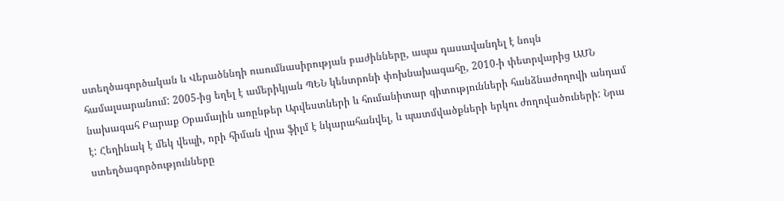ստեղծագործական և Վերածննդի ուսումնասիրության բաժինները, ապա դասավանդել է նույն համալսարանում: 2005-ից եղել է ամերիկյան ՊԵՆ կենտրոնի փոխնախագահը, 2010-ի փետրվարից ԱՄՆ նախագահ Բարաք Օբամային առընթեր Արվեստների և հումանիտար գիտությունների հանձնաժողովի անդամ է: Հեղինակ է մեկ վեպի, որի հիման վրա ֆիլմ է նկարահանվել, և պատմվածքների երկու ժողովածուների: Նրա ստեղծագործությունները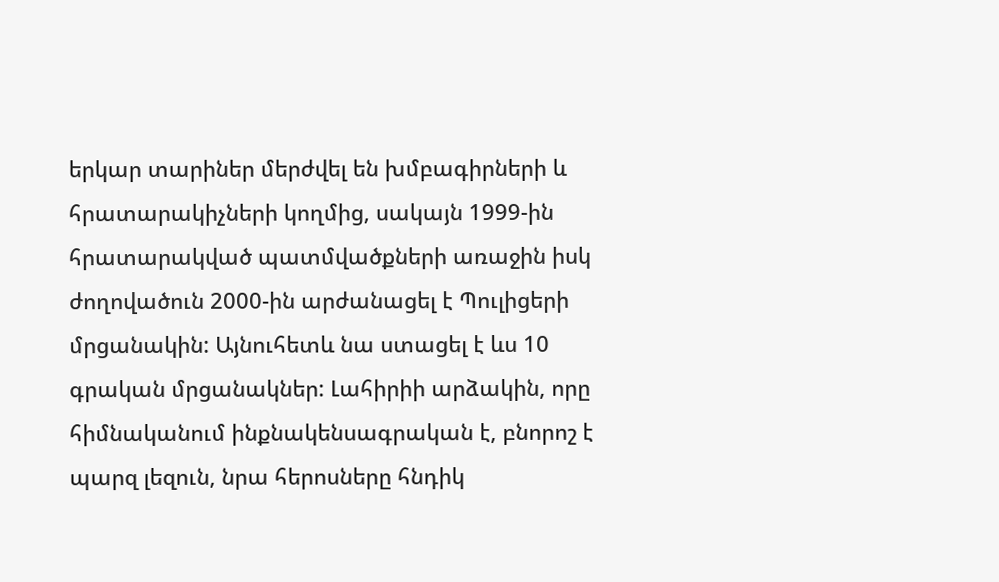երկար տարիներ մերժվել են խմբագիրների և հրատարակիչների կողմից, սակայն 1999-ին հրատարակված պատմվածքների առաջին իսկ ժողովածուն 2000-ին արժանացել է Պուլիցերի մրցանակին: Այնուհետև նա ստացել է ևս 10 գրական մրցանակներ: Լահիրիի արձակին, որը հիմնականում ինքնակենսագրական է, բնորոշ է պարզ լեզուն, նրա հերոսները հնդիկ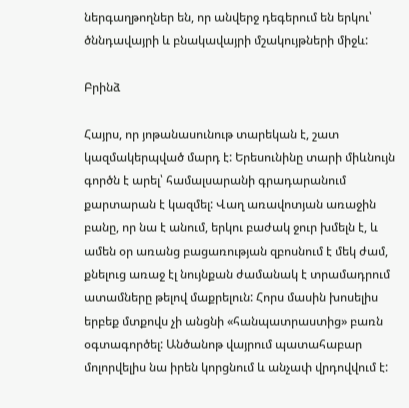ներգաղթողներ են, որ անվերջ դեգերում են երկու՝ ծննդավայրի և բնակավայրի մշակույթների միջև:

Բրինձ

Հայրս, որ յոթանասունութ տարեկան է, շատ կազմակերպված մարդ է: Երեսունինը տարի միևնույն գործն է արել՝ համալսարանի գրադարանում քարտարան է կազմել: Վաղ առավոտյան առաջին բանը, որ նա է անում, երկու բաժակ ջուր խմելն է, և ամեն օր առանց բացառության զբոսնում է մեկ ժամ, քնելուց առաջ էլ նույնքան ժամանակ է տրամադրում ատամները թելով մաքրելուն: Հորս մասին խոսելիս երբեք մտքովս չի անցնի «հանպատրաստից» բառն օգտագործել: Անծանոթ վայրում պատահաբար մոլորվելիս նա իրեն կորցնում և անչափ վրդովվում է: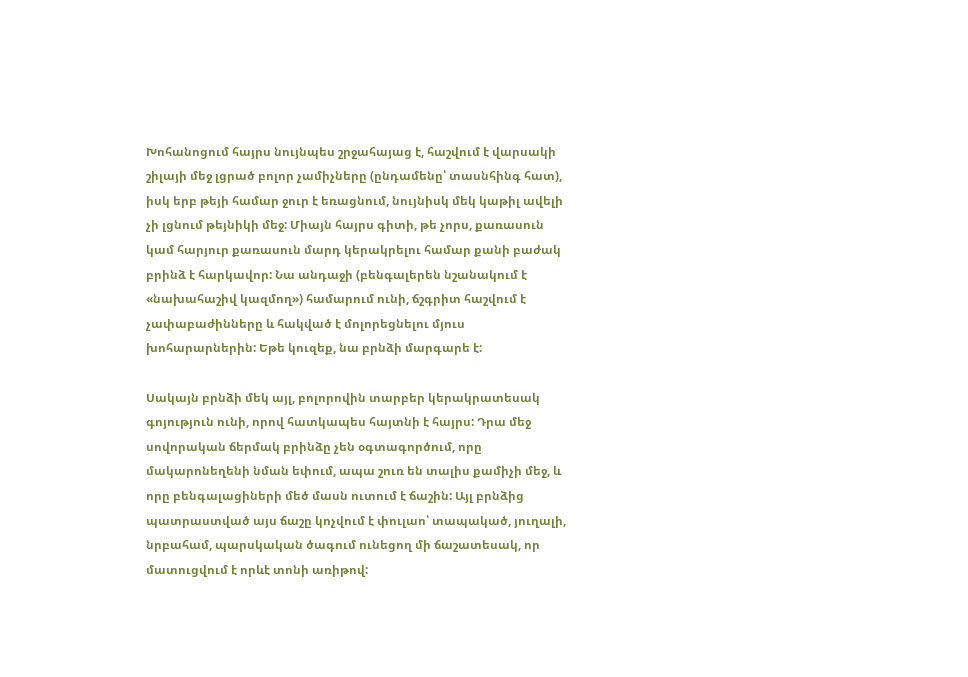Խոհանոցում հայրս նույնպես շրջահայաց է, հաշվում է վարսակի շիլայի մեջ լցրած բոլոր չամիչները (ընդամենը՝ տասնհինգ հատ), իսկ երբ թեյի համար ջուր է եռացնում, նույնիսկ մեկ կաթիլ ավելի չի լցնում թեյնիկի մեջ: Միայն հայրս գիտի, թե չորս, քառասուն կամ հարյուր քառասուն մարդ կերակրելու համար քանի բաժակ բրինձ է հարկավոր: Նա անդաջի (բենգալերեն նշանակում է «նախահաշիվ կազմող») համարում ունի, ճշգրիտ հաշվում է չափաբաժինները և հակված է մոլորեցնելու մյուս խոհարարներին: Եթե կուզեք, նա բրնձի մարգարե է:

Սակայն բրնձի մեկ այլ, բոլորովին տարբեր կերակրատեսակ գոյություն ունի, որով հատկապես հայտնի է հայրս: Դրա մեջ սովորական ճերմակ բրինձը չեն օգտագործում, որը մակարոնեղենի նման եփում, ապա շուռ են տալիս քամիչի մեջ, և որը բենգալացիների մեծ մասն ուտում է ճաշին: Այլ բրնձից պատրաստված այս ճաշը կոչվում է փուլաո՝ տապակած, յուղալի, նրբահամ, պարսկական ծագում ունեցող մի ճաշատեսակ, որ մատուցվում է որևէ տոնի առիթով: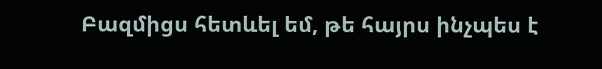Բազմիցս հետևել եմ, թե հայրս ինչպես է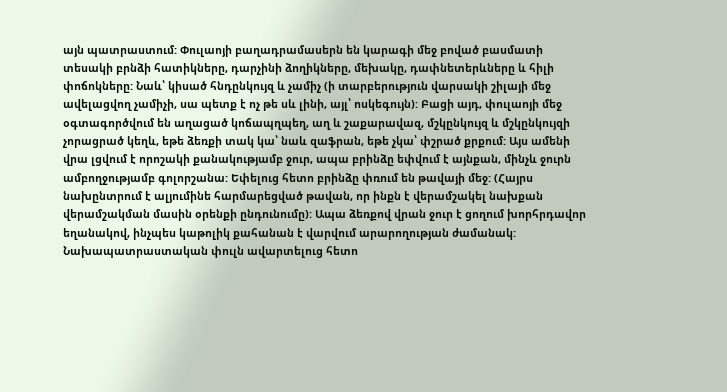այն պատրաստում: Փուլաոյի բաղադրամասերն են կարագի մեջ բոված բասմատի տեսակի բրնձի հատիկները, դարչինի ձողիկները, մեխակը, դափնետերևները և հիլի փոճոկները: Նաև՝ կիսած հնդընկույզ և չամիչ (ի տարբերություն վարսակի շիլայի մեջ ավելացվող չամիչի, սա պետք է ոչ թե սև լինի, այլ՝ ոսկեգույն): Բացի այդ, փուլաոյի մեջ օգտագործվում են աղացած կոճապղպեղ, աղ և շաքարավազ, մշկընկույզ և մշկընկույզի չորացրած կեղև, եթե ձեռքի տակ կա՝ նաև զաֆրան, եթե չկա՝ փշրած քրքում: Այս ամենի վրա լցվում է որոշակի քանակությամբ ջուր, ապա բրինձը եփվում է այնքան, մինչև ջուրն ամբողջությամբ գոլորշանա: Եփելուց հետո բրինձը փռում են թավայի մեջ: (Հայրս նախընտրում է ալյումինե հարմարեցված թավան, որ ինքն է վերամշակել նախքան վերամշակման մասին օրենքի ընդունումը): Ապա ձեռքով վրան ջուր է ցողում խորհրդավոր եղանակով, ինչպես կաթոլիկ քահանան է վարվում արարողության ժամանակ: Նախապատրաստական փուլն ավարտելուց հետո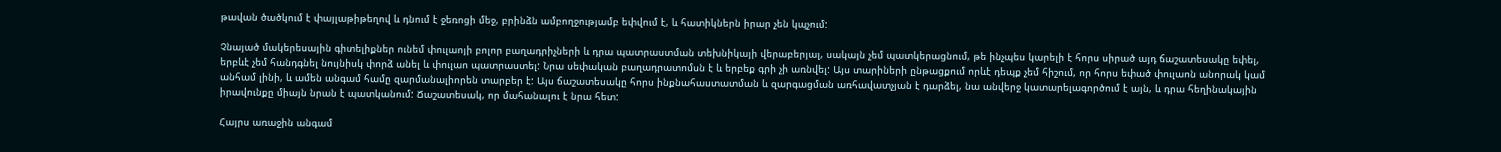թավան ծածկում է փայլաթիթեղով և դնում է ջեռոցի մեջ, բրինձն ամբողջությամբ եփվում է, և հատիկներն իրար չեն կպչում:

Չնայած մակերեսային գիտելիքներ ունեմ փուլաոյի բոլոր բաղադրիչների և դրա պատրաստման տեխնիկայի վերաբերյալ, սակայն չեմ պատկերացնում, թե ինչպես կարելի է հորս սիրած այդ ճաշատեսակը եփել, երբևէ չեմ հանդգնել նույնիսկ փորձ անել և փուլաո պատրաստել: Նրա սեփական բաղադրատոմսն է և երբեք գրի չի առնվել: Այս տարիների ընթացքում որևէ դեպք չեմ հիշում, որ հորս եփած փուլաոն անորակ կամ անհամ լինի, և ամեն անգամ համը զարմանալիորեն տարբեր է: Այս ճաշատեսակը հորս ինքնահաստատման և զարգացման առհավատչյան է դարձել, նա անվերջ կատարելագործում է այն, և դրա հեղինակային իրավունքը միայն նրան է պատկանում: Ճաշատեսակ, որ մահանալու է նրա հետ:

Հայրս առաջին անգամ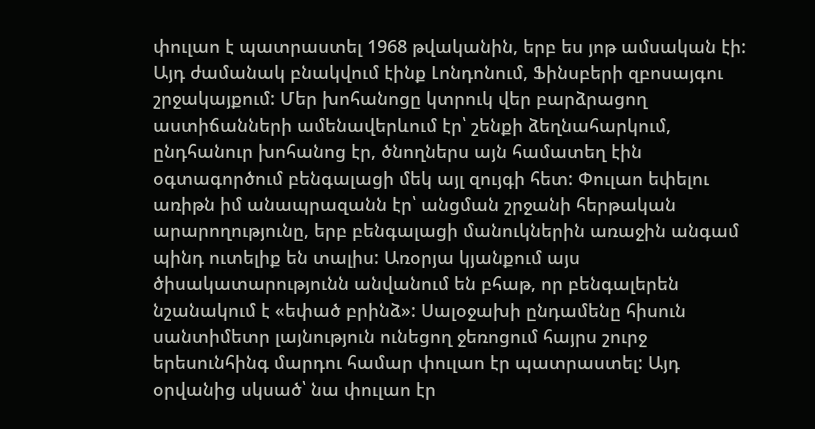փուլաո է պատրաստել 1968 թվականին, երբ ես յոթ ամսական էի: Այդ ժամանակ բնակվում էինք Լոնդոնում, Ֆինսբերի զբոսայգու շրջակայքում: Մեր խոհանոցը կտրուկ վեր բարձրացող աստիճանների ամենավերևում էր՝ շենքի ձեղնահարկում, ընդհանուր խոհանոց էր, ծնողներս այն համատեղ էին օգտագործում բենգալացի մեկ այլ զույգի հետ: Փուլաո եփելու առիթն իմ անապրազանն էր՝ անցման շրջանի հերթական արարողությունը, երբ բենգալացի մանուկներին առաջին անգամ պինդ ուտելիք են տալիս: Առօրյա կյանքում այս ծիսակատարությունն անվանում են բհաթ, որ բենգալերեն նշանակում է «եփած բրինձ»: Սալօջախի ընդամենը հիսուն սանտիմետր լայնություն ունեցող ջեռոցում հայրս շուրջ երեսունհինգ մարդու համար փուլաո էր պատրաստել: Այդ օրվանից սկսած՝ նա փուլաո էր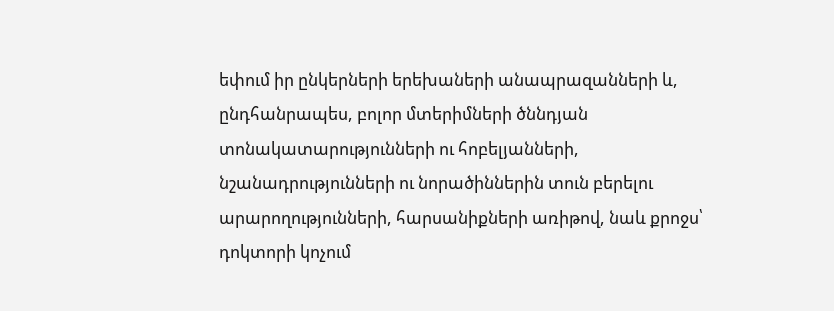եփում իր ընկերների երեխաների անապրազանների և, ընդհանրապես, բոլոր մտերիմների ծննդյան տոնակատարությունների ու հոբելյանների, նշանադրությունների ու նորածիններին տուն բերելու արարողությունների, հարսանիքների առիթով, նաև քրոջս՝ դոկտորի կոչում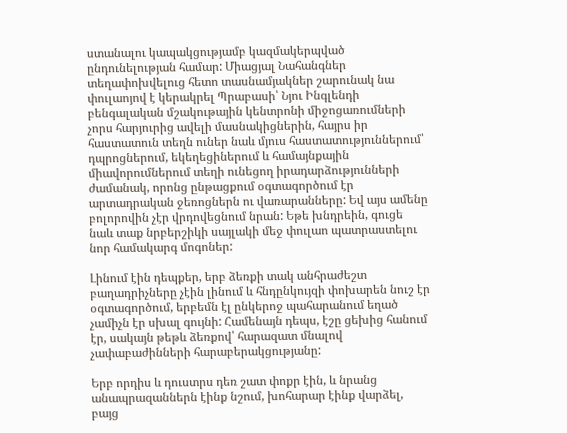ստանալու կապակցությամբ կազմակերպված ընդունելության համար: Միացյալ Նահանգներ տեղափոխվելուց հետո տասնամյակներ շարունակ նա փուլաոյով է կերակրել Պրաբասի՝ Նյու Ինգլենդի բենգալական մշակութային կենտրոնի միջոցառումների չորս հարյուրից ավելի մասնակիցներին, հայրս իր հաստատուն տեղն ուներ նաև մյուս հաստատություններում՝ դպրոցներում, եկեղեցիներում և համայնքային միավորումներում տեղի ունեցող իրադարձությունների ժամանակ, որոնց ընթացքում օգտագործում էր արտադրական ջեռոցներն ու վառարանները: Եվ այս ամենը բոլորովին չէր վրդովեցնում նրան: Եթե խնդրեին, գուցե նաև տաք նրբերշիկի սայլակի մեջ փուլաո պատրաստելու նոր համակարգ մոգոներ:

Լինում էին դեպքեր, երբ ձեռքի տակ անհրաժեշտ բաղադրիչները չէին լինում և հնդընկույզի փոխարեն նուշ էր օգտագործում, երբեմն էլ ընկերոջ պահարանում եղած չամիչն էր սխալ գույնի: Համենայն դեպս, էշը ցեխից հանում էր, սակայն թեթև ձեռքով՝ հարազատ մնալով չափաբաժինների հարաբերակցությանը:

Երբ որդիս և դուստրս դեռ շատ փոքր էին, և նրանց անապրազաններն էինք նշում, խոհարար էինք վարձել, բայց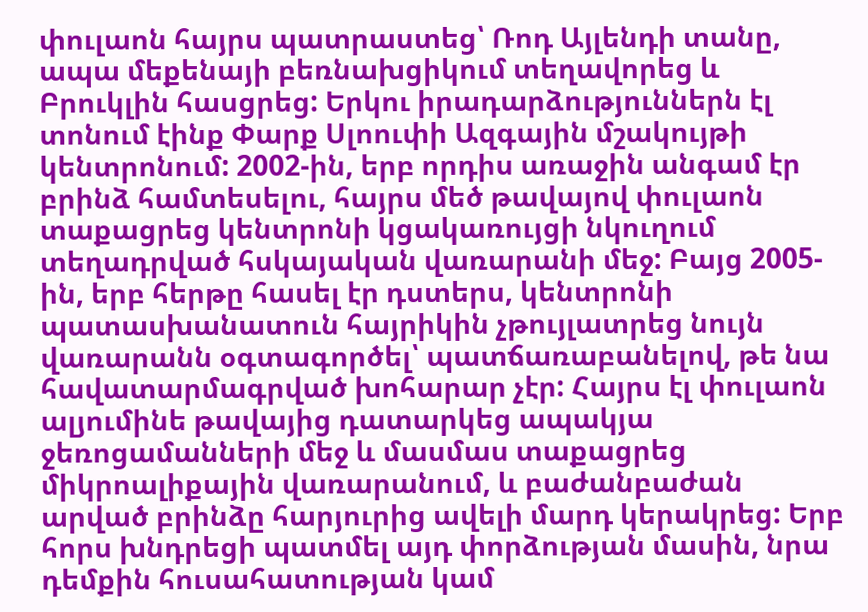փուլաոն հայրս պատրաստեց՝ Ռոդ Այլենդի տանը, ապա մեքենայի բեռնախցիկում տեղավորեց և Բրուկլին հասցրեց: Երկու իրադարձություններն էլ տոնում էինք Փարք Սլոուփի Ազգային մշակույթի կենտրոնում: 2002-ին, երբ որդիս առաջին անգամ էր բրինձ համտեսելու, հայրս մեծ թավայով փուլաոն տաքացրեց կենտրոնի կցակառույցի նկուղում տեղադրված հսկայական վառարանի մեջ: Բայց 2005-ին, երբ հերթը հասել էր դստերս, կենտրոնի պատասխանատուն հայրիկին չթույլատրեց նույն վառարանն օգտագործել՝ պատճառաբանելով, թե նա հավատարմագրված խոհարար չէր: Հայրս էլ փուլաոն ալյումինե թավայից դատարկեց ապակյա ջեռոցամանների մեջ և մասմաս տաքացրեց միկրոալիքային վառարանում, և բաժանբաժան արված բրինձը հարյուրից ավելի մարդ կերակրեց: Երբ հորս խնդրեցի պատմել այդ փորձության մասին, նրա դեմքին հուսահատության կամ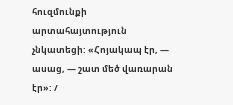հուզմունքի արտահայտություն չնկատեցի: «Հոյակապ էր, — ասաց, — շատ մեծ վառարան էր»: /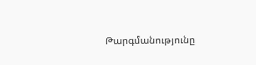Թարգմանությունը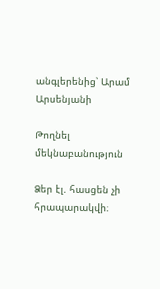անգլերենից՝ Արամ Արսենյանի

Թողնել մեկնաբանություն

Ձեր էլ. հասցեն չի հրապարակվի։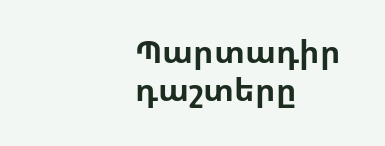Պարտադիր դաշտերը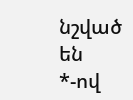նշված են *-ով